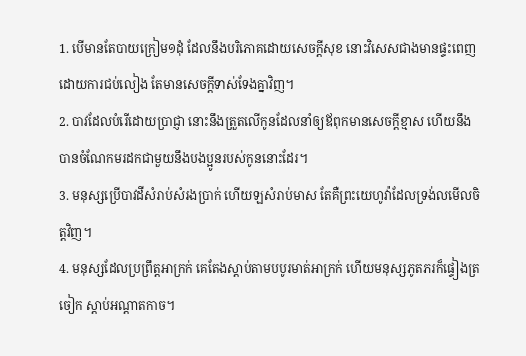1. បើមានតែបាយក្រៀម១ដុំ ដែលនឹងបរិភោគដោយសេចក្តីសុខ នោះវិសេសជាងមានផ្ទះពេញដោយការជប់លៀង តែមានសេចក្តីទាស់ទែងគ្នាវិញ។
2. បាវដែលបំរើដោយប្រាជ្ញា នោះនឹងត្រួតលើកូនដែលនាំឲ្យឪពុកមានសេចក្តីខ្មាស ហើយនឹងបានចំណែកមរដកជាមួយនឹងបងប្អូនរបស់កូននោះដែរ។
3. មនុស្សប្រើបាវដីសំរាប់សំរងប្រាក់ ហើយឡសំរាប់មាស តែគឺព្រះយេហូវ៉ាដែលទ្រង់លមើលចិត្តវិញ។
4. មនុស្សដែលប្រព្រឹត្តអាក្រក់ គេតែងស្តាប់តាមបបូរមាត់អាក្រក់ ហើយមនុស្សភូតភរក៏ផ្ទៀងត្រចៀក ស្តាប់អណ្តាតកាច។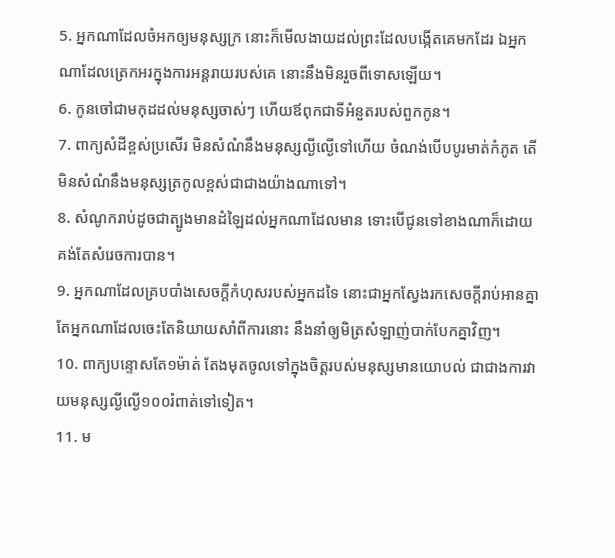5. អ្នកណាដែលចំអកឲ្យមនុស្សក្រ នោះក៏មើលងាយដល់ព្រះដែលបង្កើតគេមកដែរ ឯអ្នកណាដែលត្រេកអរក្នុងការអន្តរាយរបស់គេ នោះនឹងមិនរួចពីទោសឡើយ។
6. កូនចៅជាមកុដដល់មនុស្សចាស់ៗ ហើយឪពុកជាទីអំនួតរបស់ពួកកូន។
7. ពាក្យសំដីខ្ពស់ប្រសើរ មិនសំណំនឹងមនុស្សល្ងីល្ងើទៅហើយ ចំណង់បើបបូរមាត់កំភូត តើមិនសំណំនឹងមនុស្សត្រកូលខ្ពស់ជាជាងយ៉ាងណាទៅ។
8. សំណូករាប់ដូចជាត្បូងមានដំឡៃដល់អ្នកណាដែលមាន ទោះបើជូនទៅខាងណាក៏ដោយ គង់តែសំរេចការបាន។
9. អ្នកណាដែលគ្របបាំងសេចក្តីកំហុសរបស់អ្នកដទៃ នោះជាអ្នកស្វែងរកសេចក្តីរាប់អានគ្នា តែអ្នកណាដែលចេះតែនិយាយសាំពីការនោះ នឹងនាំឲ្យមិត្រសំឡាញ់បាក់បែកគ្នាវិញ។
10. ពាក្យបន្ទោសតែ១ម៉ាត់ តែងមុតចូលទៅក្នុងចិត្តរបស់មនុស្សមានយោបល់ ជាជាងការវាយមនុស្សល្ងីល្ងើ១០០រំពាត់ទៅទៀត។
11. ម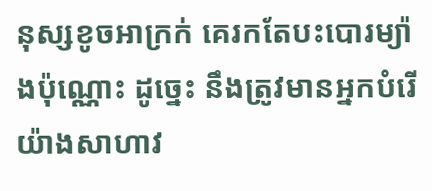នុស្សខូចអាក្រក់ គេរកតែបះបោរម្យ៉ាងប៉ុណ្ណោះ ដូច្នេះ នឹងត្រូវមានអ្នកបំរើយ៉ាងសាហាវ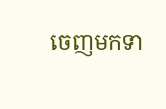ចេញមកទា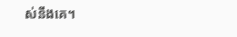ស់នឹងគេ។